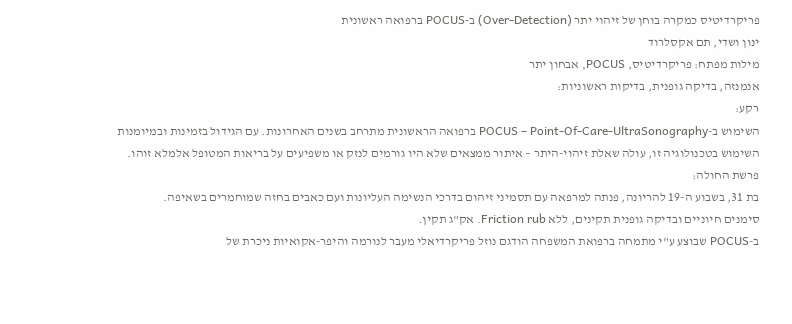פריקרדיטיס כמקרה בוחן של זיהוי יתר (Over-Detection) ב-POCUS ברפואה ראשונית
ינון ושדי, תם אקסלרוד
מילות מפתח: פריקרדיטיס, POCUS, אבחון יתר
אנמנזה, בדיקה גופנית, בדיקות ראשוניות:
רקע:
השימוש ב-POCUS – Point-Of-Care-UltraSonography ברפואה הראשונית מתרחב בשנים האחרונות. עם הגידול בזמינות ובמיומנות השימוש בטכנולוגיה זו, עולה שאלת זיהוי-היתר – איתור ממצאים שלא היו גורמים לנזק או משפיעים על בריאות המטופל אלמלא זוהו.
פרשת החולה:
בת 31, בשבוע ה-19 להריונה, פנתה למרפאה עם תסמיני זיהום בדרכי הנשימה העליונות ועם כאבים בחזה שמוחמרים בשאיפה.
סימנים חיוניים ובדיקה גופנית תקינים, ללא Friction rub. אק"ג תקין.
ב-POCUS שבוצע ע"י מתמחה ברפואת המשפחה הודגם נוזל פריקרדיאלי מעבר לנורמה והיפר-אקואיות ניכרת של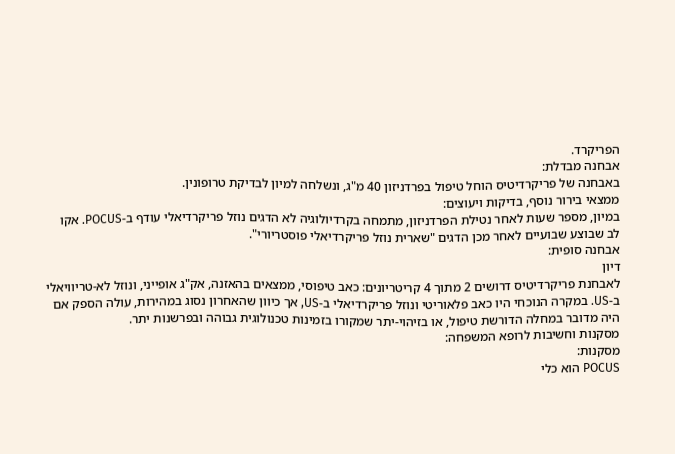הפריקרד.
אבחנה מבדלת:
באבחנה של פריקרדיטיס הוחל טיפול בפרדניזון 40 מ"ג, ונשלחה למיון לבדיקת טרופונין.
ממצאי בירור נוסף, בדיקות ויעוצים:
במיון, מספר שעות לאחר נטילת הפרדניזון, מתמחה בקרדיולוגיה לא הדגים נוזל פריקרדיאלי עודף ב-POCUS. אקו לב שבוצע שבועיים לאחר מכן הדגים "שארית נוזל פריקרדיאלי פוסטריורי".
אבחנה סופית:
דיון
לאבחנת פריקרדיטיס דרושים 2 מתוך 4 קריטריונים: כאב טיפוסי, ממצאים בהאזנה, אק"ג אופייני, ונוזל לא-טריוויאלי ב-US. במקרה הנוכחי היו כאב פלאוריטי ונוזל פריקרדיאלי ב-US, אך כיוון שהאחרון נסוג במהירות, עולה הספק אם היה מדובר במחלה הדורשת טיפול, או בזיהוי-יתר שמקורו בזמינות טכנולוגית גבוהה ובפרשנות יתר.
מסקנות וחשיבות לרופא המשפחה:
מסקנות:
POCUS הוא כלי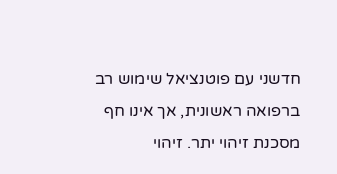חדשני עם פוטנציאל שימוש רב ברפואה ראשונית, אך אינו חף מסכנת זיהוי יתר. זיהוי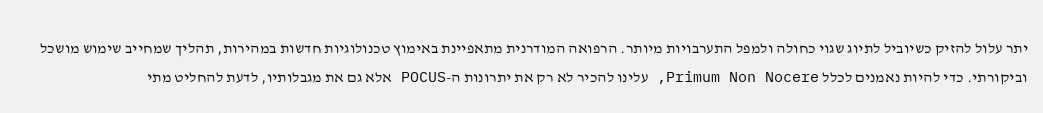יתר עלול להזיק כשיוביל לתיוג שגוי כחולה ולמפל התערבויות מיותר. הרפואה המודרנית מתאפיינת באימוץ טכנולוגיות חדשות במהירות, תהליך שמחייב שימוש מושכל וביקורתי. כדי להיות נאמנים לכלל Primum Non Nocere, עלינו להכיר לא רק את יתרונות ה-POCUS אלא גם את מגבלותיו, לדעת להחליט מתי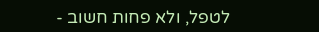לטפל, ולא פחות חשוב -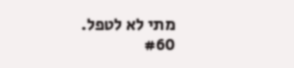מתי לא לטפל.
#60